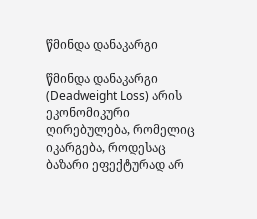წმინდა დანაკარგი

წმინდა დანაკარგი (Deadweight Loss) არის ეკონომიკური ღირებულება, რომელიც იკარგება, როდესაც ბაზარი ეფექტურად არ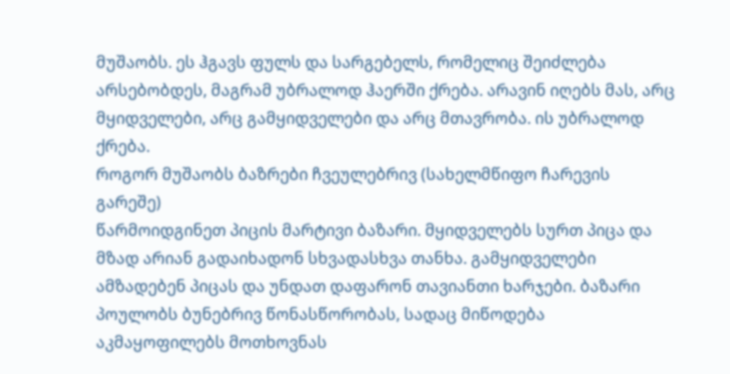მუშაობს. ეს ჰგავს ფულს და სარგებელს, რომელიც შეიძლება არსებობდეს, მაგრამ უბრალოდ ჰაერში ქრება. არავინ იღებს მას, არც მყიდველები, არც გამყიდველები და არც მთავრობა. ის უბრალოდ ქრება.
როგორ მუშაობს ბაზრები ჩვეულებრივ (სახელმწიფო ჩარევის გარეშე)
წარმოიდგინეთ პიცის მარტივი ბაზარი. მყიდველებს სურთ პიცა და მზად არიან გადაიხადონ სხვადასხვა თანხა. გამყიდველები ამზადებენ პიცას და უნდათ დაფარონ თავიანთი ხარჯები. ბაზარი პოულობს ბუნებრივ წონასწორობას, სადაც მიწოდება აკმაყოფილებს მოთხოვნას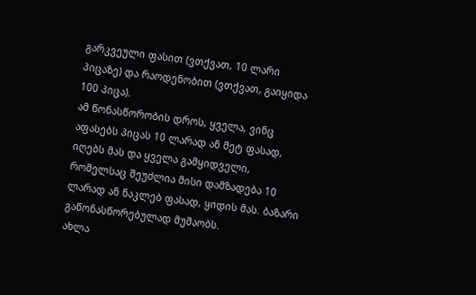გარკვეული ფასით (ვთქვათ, 10 ლარი პიცაზე) და რაოდენობით (ვთქვათ, გაიყიდა 100 პიცა).
ამ წონასწორობის დროს, ყველა, ვინც აფასებს პიცას 10 ლარად ან მეტ ფასად, იღებს მას და ყველა გამყიდველი, რომელსაც შეუძლია მისი დამზადება 10 ლარად ან ნაკლებ ფასად, ყიდის მას. ბაზარი გაწონასწორებულად მუშაობს.
ახლა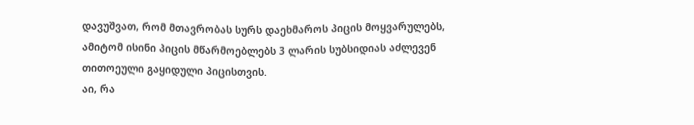დავუშვათ, რომ მთავრობას სურს დაეხმაროს პიცის მოყვარულებს, ამიტომ ისინი პიცის მწარმოებლებს 3 ლარის სუბსიდიას აძლევენ თითოეული გაყიდული პიცისთვის.
აი, რა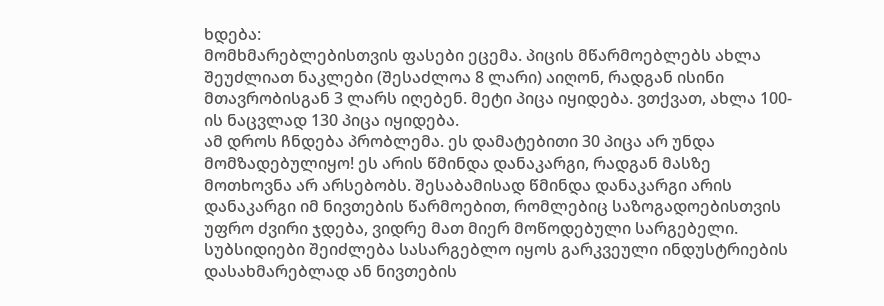ხდება:
მომხმარებლებისთვის ფასები ეცემა. პიცის მწარმოებლებს ახლა შეუძლიათ ნაკლები (შესაძლოა 8 ლარი) აიღონ, რადგან ისინი მთავრობისგან 3 ლარს იღებენ. მეტი პიცა იყიდება. ვთქვათ, ახლა 100-ის ნაცვლად 130 პიცა იყიდება.
ამ დროს ჩნდება პრობლემა. ეს დამატებითი 30 პიცა არ უნდა მომზადებულიყო! ეს არის წმინდა დანაკარგი, რადგან მასზე მოთხოვნა არ არსებობს. შესაბამისად წმინდა დანაკარგი არის დანაკარგი იმ ნივთების წარმოებით, რომლებიც საზოგადოებისთვის უფრო ძვირი ჯდება, ვიდრე მათ მიერ მოწოდებული სარგებელი.
სუბსიდიები შეიძლება სასარგებლო იყოს გარკვეული ინდუსტრიების დასახმარებლად ან ნივთების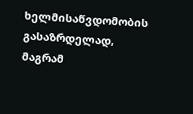ხელმისაწვდომობის გასაზრდელად, მაგრამ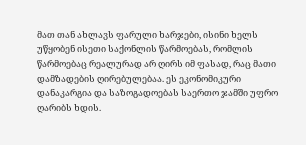მათ თან ახლავს ფარული ხარჯები, ისინი ხელს უწყობენ ისეთი საქონლის წარმოებას, რომლის წარმოებაც რეალურად არ ღირს იმ ფასად, რაც მათი დამზადების ღირებულებაა. ეს ეკონომიკური დანაკარგია და საზოგადოებას საერთო ჯამში უფრო ღარიბს ხდის.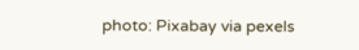photo: Pixabay via pexels